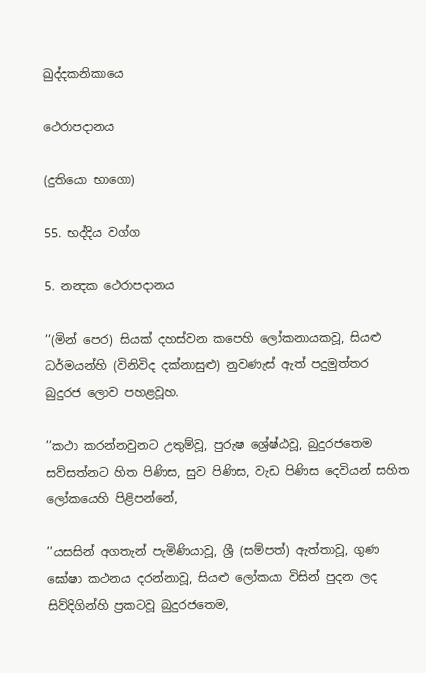ඛුද්දකනිකායෙ

ථෙරාපදානය

(දුතියො භාගො)

55. භද්දිය වග්ග

5. නන්‍දක ථෙරාපදානය

’’(මින් පෙර) සියක් දහස්වන කපෙහි ලෝකනායකවූ, සියළු ධර්මයන්හි (විනිවිද දක්නාසුළු) නුවණැස් ඇත් පදුමුත්තර බුදුරජ ලොව පහළවූහ.

’’කථා කරන්නවුනට උතුම්වූ, පුරුෂ ශ්‍රේෂ්ඨවූ, බුදුරජතෙම සව්සත්නට හිත පිණිස, සුව පිණිස, වැඩ පිණිස දෙවියන් සහිත ලෝකයෙහි පිළිපන්නේ,

’’යසසින් අගතැන් පැමිණියාවූ, ශ්‍රී (සම්පත්) ඇත්තාවූ, ගුණ ඝෝෂා කථනය දරන්නාවූ, සියළු ලෝකයා විසින් පුදන ලද සිව්දිගින්හි ප්‍රකටවූ බුදුරජතෙම,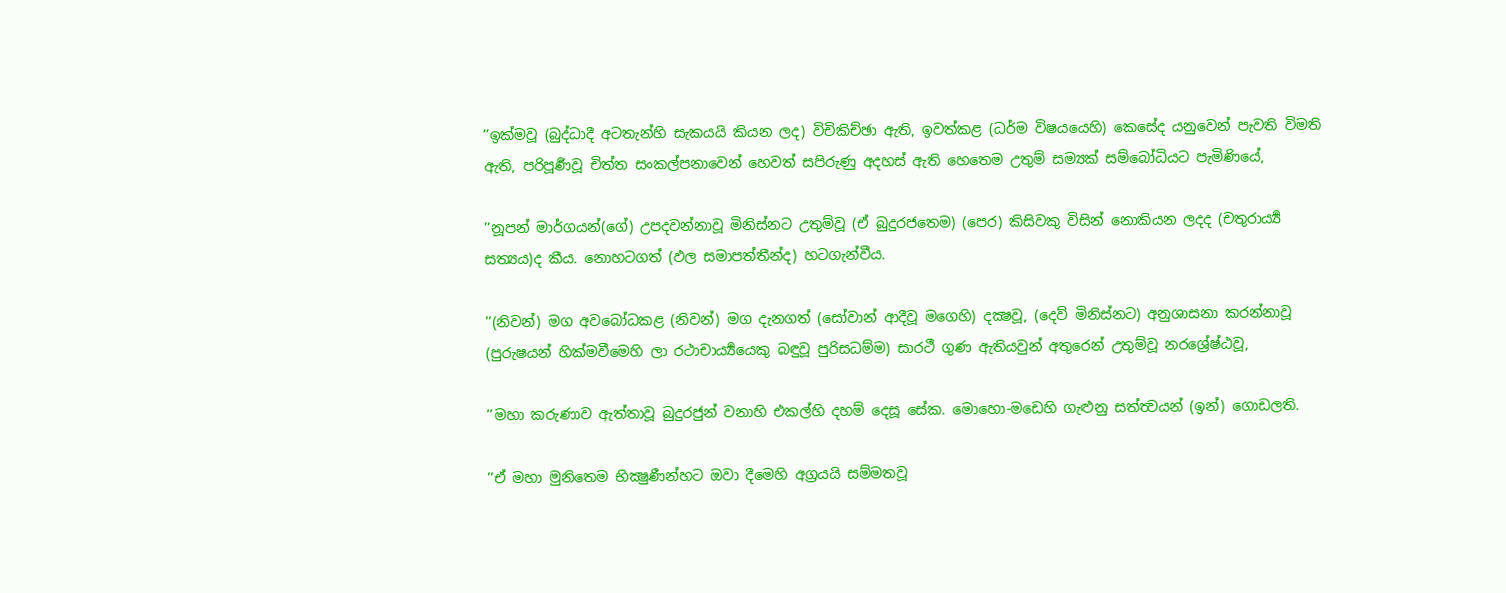’’ඉක්මවූ (බුද්ධාදී අටතැන්හි සැකයයි කියන ලද) විචිකිච්ඡා ඇති, ඉවත්කළ (ධර්ම විෂයයෙහි) කෙසේද යනුවෙන් පැවති විමති ඇති, පරිපූර්‍ණවූ චිත්ත සංකල්පනාවෙන් හෙවත් සපිරුණු අදහස් ඇති හෙතෙම උතුම් සම්‍යක් සම්බෝධියට පැමිණියේ,

’’නූපන් මාර්ගයන්(ගේ) උපදවන්නාවූ මිනිස්නට උතුම්වූ (ඒ බුදුරජතෙම) (පෙර) කිසිවකු විසින් නොකියන ලදද (චතුරාර්‍ය්‍ය සත්‍යය)ද කීය. නොහටගත් (ඵල සමාපත්තීන්ද) හටගැන්වීය.

’’(නිවන්) මග අවබෝධකළ (නිවන්) මග දැනගත් (සෝවාන් ආදීවූ මගෙහි) දක්‍ෂවූ, (දෙව් මිනිස්නට) අනුශාසනා කරන්නාවූ (පුරුෂයන් හික්මවීමෙහි ලා රථාචාර්‍ය්‍යයෙකු බඳුවූ පුරිසධම්ම) සාරථී ගුණ ඇතියවුන් අතුරෙන් උතුම්වූ නරශ්‍රේෂ්ඨවූ,

’’මහා කරුණාව ඇත්තාවූ බුදුරජුන් වනාහි එකල්හි දහම් දෙසූ සේක. මොහො-මඩෙහි ගැළුනු සත්ත්‍වයන් (ඉන්) ගොඩලති.

’’ඒ මහා මුනිතෙම භික්‍ෂුණීන්හට ඔවා දීමෙහි අග්‍රයයි සම්මතවූ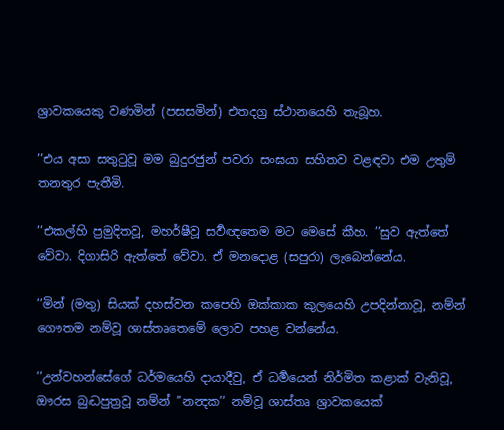ශ්‍රාවකයෙකු වණමින් (පසසමින්) එතදග්‍ර ස්ථානයෙහි තැබූහ.

’’එය අසා සතුටුවූ මම බුදුරජුන් පවරා සංඝයා සහිතව වළඳවා එම උතුම් තනතුර පැතීමි.

’’එකල්හි ප්‍රමුදිතවූ, මහර්ෂීවූ සර්‍වඥතෙම මට මෙසේ කීහ. ’’සුව ඇත්තේ වේවා. දිගාසිරි ඇත්තේ වේවා. ඒ මනදොළ (සපුරා) ලැබෙන්නේය.

’’මින් (මතු) සියක් දහස්වන කපෙහි ඔක්කාක කුලයෙහි උපදින්නාවූ, නම්න් ගෞතම නම්වූ ශාස්තෘතෙමේ ලොව පහළ වන්නේය.

’’උන්වහන්සේගේ ධර්මයෙහි දායාදීවු, ඒ ධර්‍මයෙන් නිර්මිත කළාක් වැනිවූ, ඖරස බුද්‍ධපුත්‍රවූ නම්න් ’’නන්‍දක’’ නම්වූ ශාස්තෘ ශ්‍රාවකයෙක්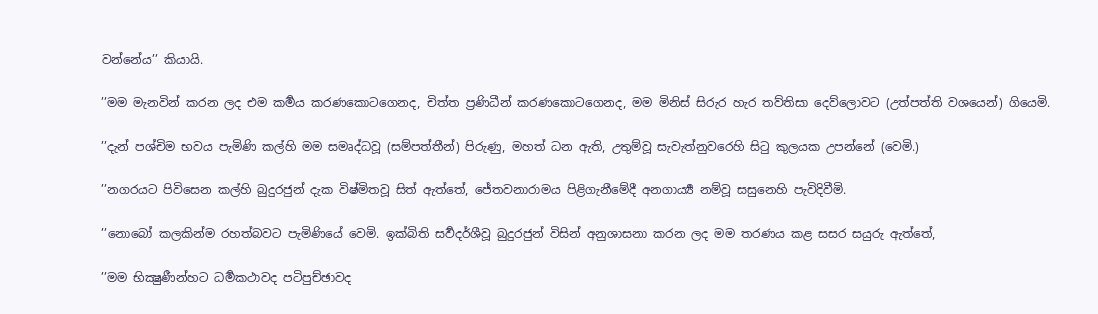වන්නේය’’ කියායි.

’’මම මැනවින් කරන ලද එම කර්‍මය කරණකොටගෙනද, චිත්ත ප්‍රණිධීන් කරණකොටගෙනද, මම මිනිස් සිරුර හැර තව්තිසා දෙව්ලොවට (උත්පත්ති වශයෙන්) ගියෙමි.

’’දැන් පශ්චිම භවය පැමිණි කල්හි මම සමෘද්ධවූ (සම්පත්තීන්) පිරුණු, මහත් ධන ඇති, උතුම්වූ සැවැත්නුවරෙහි සිටු කුලයක උපන්නේ (වෙමි.)

’’නගරයට පිවිසෙන කල්හි බුදුරජුන් දැක විෂ්මිතවූ සිත් ඇත්තේ, ජේතවනාරාමය පිළිගැනීමේදී අනගාර්‍ය්‍ය නම්වූ සසුනෙහි පැවිදිවීමි.

’’නොබෝ කලකින්ම රහත්බවට පැමිණියේ වෙමි. ඉක්බිති සර්‍වදර්ශීවූ බුදුරජුන් විසින් අනුශාසනා කරන ලද මම තරණය කළ සසර සයුරු ඇත්තේ,

’’මම භික්‍ෂුණීන්හට ධර්‍මකථාවද පටිපුච්ඡාවද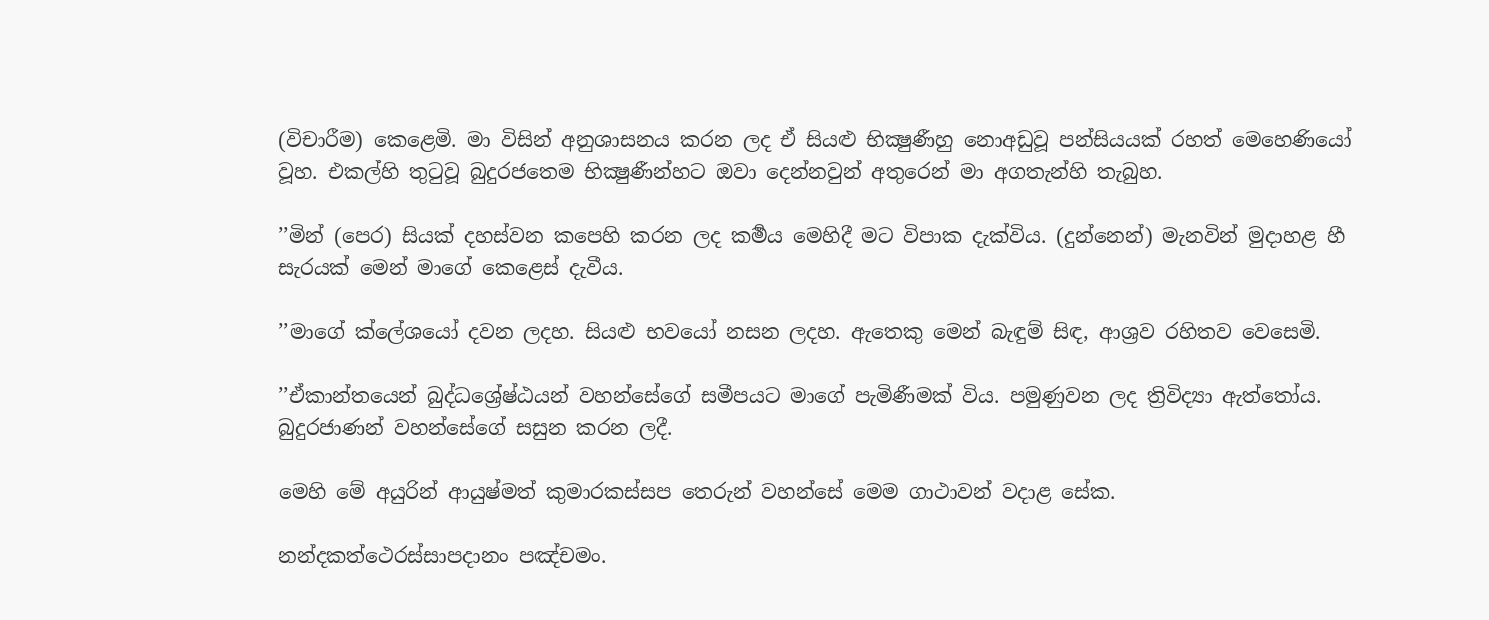(විචාරීම) කෙළෙමි. මා විසින් අනුශාසනය කරන ලද ඒ සියළු භික්‍ෂුණීහු නොඅඩුවූ පන්සියයක් රහත් මෙහෙණියෝ වූහ. එකල්හි තුටුවූ බුදුරජතෙම භික්‍ෂුණීන්හට ඔවා දෙන්නවුන් අතුරෙන් මා අගතැන්හි තැබුහ.

’’මින් (පෙර) සියක් දහස්වන කපෙහි කරන ලද කර්‍මය මෙහිදී මට විපාක දැක්විය. (දුන්නෙන්) මැනවින් මුදාහළ හී සැරයක් මෙන් මාගේ කෙළෙස් දැවීය.

’’මාගේ ක්ලේශයෝ දවන ලදහ. සියළු භවයෝ නසන ලදහ. ඇතෙකු මෙන් බැඳුම් සිඳ, ආශ්‍රව රහිතව වෙසෙමි.

’’ඒකාන්තයෙන් බුද්ධශ්‍රේෂ්ඨයන් වහන්සේගේ සමීපයට මාගේ පැමිණීමක් විය. පමුණුවන ලද ත්‍රිවිද්‍යා ඇත්තෝය. බුදුරජාණන් වහන්සේගේ සසුන කරන ලදී.

මෙහි මේ අයුරින් ආයුෂ්මත් කුමාරකස්සප තෙරුන් වහන්සේ මෙම ගාථාවන් වදාළ සේක.

නන්දකත්ථෙරස්සාපදානං පඤ්චමං.